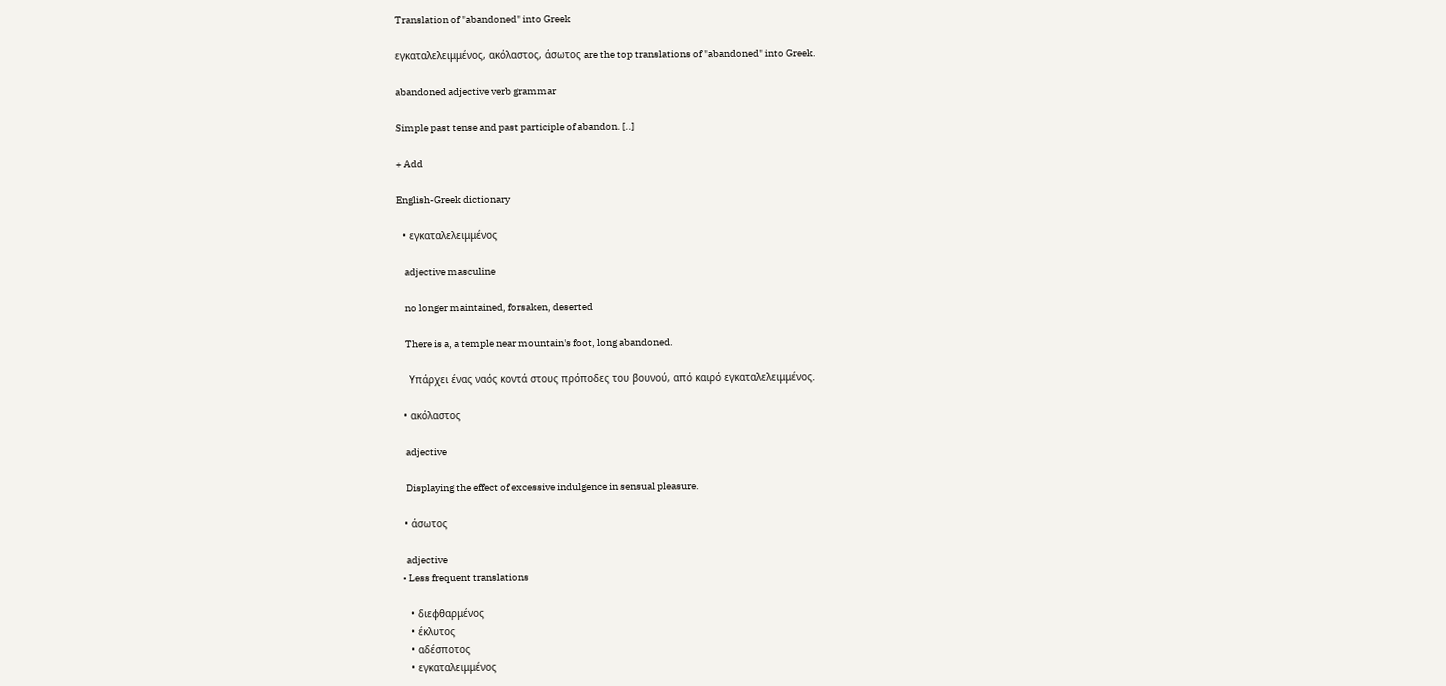Translation of "abandoned" into Greek

εγκαταλελειμμένος, ακόλαστος, άσωτος are the top translations of "abandoned" into Greek.

abandoned adjective verb grammar

Simple past tense and past participle of abandon. [..]

+ Add

English-Greek dictionary

  • εγκαταλελειμμένος

    adjective masculine

    no longer maintained, forsaken, deserted

    There is a, a temple near mountain's foot, long abandoned.

    Υπάρχει ένας ναός κοντά στους πρόποδες του βουνού, από καιρό εγκαταλελειμμένος.

  • ακόλαστος

    adjective

    Displaying the effect of excessive indulgence in sensual pleasure.

  • άσωτος

    adjective
  • Less frequent translations

    • διεφθαρμένος
    • έκλυτος
    • αδέσποτος
    • εγκαταλειμμένος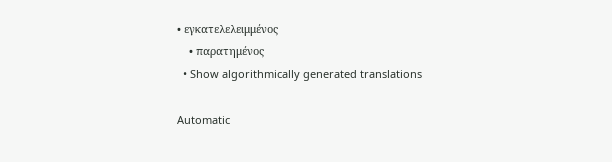• εγκατελελειμμένος
    • παρατημένος
  • Show algorithmically generated translations

Automatic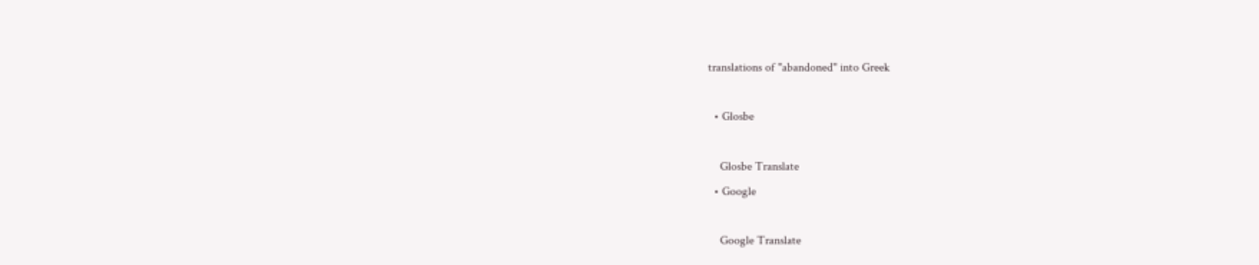translations of "abandoned" into Greek

  • Glosbe

    Glosbe Translate
  • Google

    Google Translate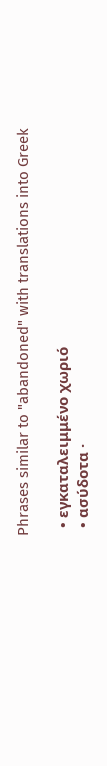Phrases similar to "abandoned" with translations into Greek

  • εγκαταλειμμένο χωριό
  • ασύδοτα ·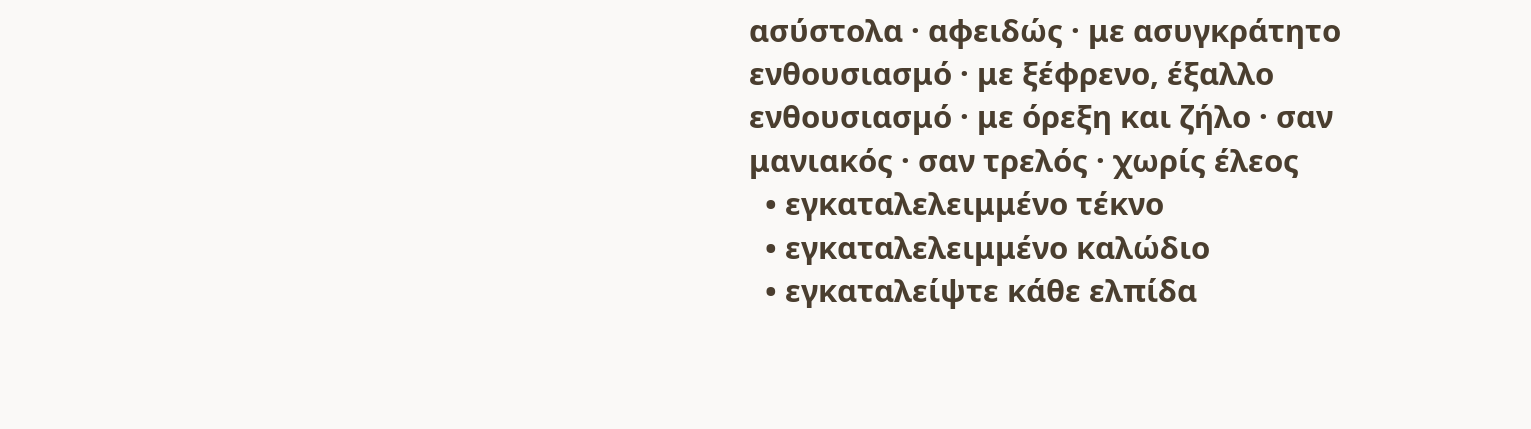ασύστολα · αφειδώς · με ασυγκράτητο ενθουσιασμό · με ξέφρενο, έξαλλο ενθουσιασμό · με όρεξη και ζήλο · σαν μανιακός · σαν τρελός · χωρίς έλεος
  • εγκαταλελειμμένο τέκνο
  • εγκαταλελειμμένο καλώδιο
  • εγκαταλείψτε κάθε ελπίδα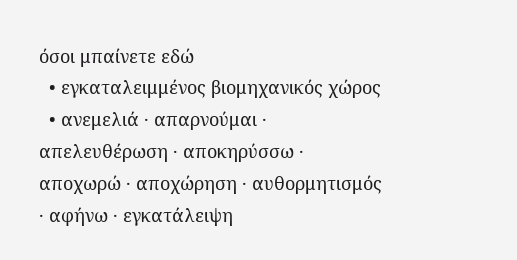όσοι μπαίνετε εδώ
  • εγκαταλειμμένος βιομηχανικός χώρος
  • ανεμελιά · απαρνούμαι · απελευθέρωση · αποκηρύσσω · αποχωρώ · αποχώρηση · αυθορμητισμός · αφήνω · εγκατάλειψη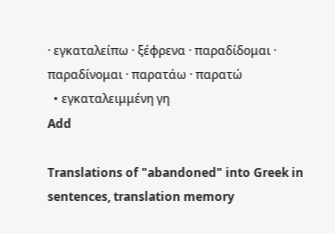· εγκαταλείπω · ξέφρενα · παραδίδομαι · παραδίνομαι · παρατάω · παρατώ
  • εγκαταλειμμένη γη
Add

Translations of "abandoned" into Greek in sentences, translation memory